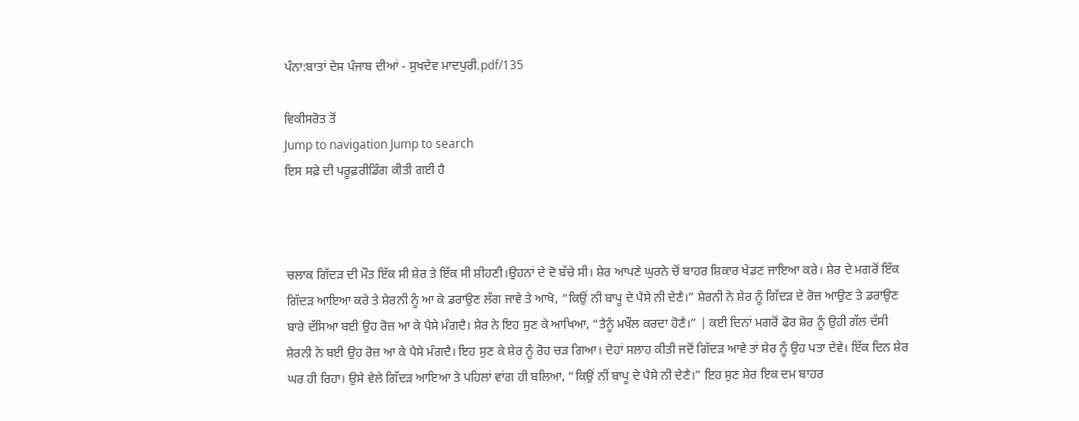ਪੰਨਾ:ਬਾਤਾਂ ਦੇਸ ਪੰਜਾਬ ਦੀਆਂ - ਸੁਖਦੇਵ ਮਾਦਪੁਰੀ.pdf/135

ਵਿਕੀਸਰੋਤ ਤੋਂ
Jump to navigation Jump to search
ਇਸ ਸਫ਼ੇ ਦੀ ਪਰੂਫ਼ਰੀਡਿੰਗ ਕੀਤੀ ਗਈ ਹੈ



ਚਲਾਕ ਗਿੱਦੜ ਦੀ ਮੌਤ ਇੱਕ ਸੀ ਸ਼ੇਰ ਤੇ ਇੱਕ ਸੀ ਸ਼ੀਹਣੀ।ਉਹਨਾਂ ਦੇ ਦੋ ਬੱਚੇ ਸੀ। ਸ਼ੇਰ ਆਪਣੇ ਘੁਰਨੇ ਚੋਂ ਬਾਹਰ ਸ਼ਿਕਾਰ ਖੇਡਣ ਜਾਇਆ ਕਰੇ। ਸ਼ੇਰ ਦੇ ਮਗਰੋਂ ਇੱਕ ਗਿੱਦੜ ਆਇਆ ਕਰੇ ਤੇ ਸ਼ੇਰਨੀ ਨੂੰ ਆ ਕੇ ਡਰਾਉਣ ਲੱਗ ਜਾਵੇ ਤੇ ਆਖੋ, “ਕਿਉਂ ਨੀ ਬਾਪੂ ਦੇ ਪੈਸੇ ਨੀ ਦੇਣੈ।” ਸ਼ੇਰਨੀ ਨੇ ਸ਼ੇਰ ਨੂੰ ਗਿੱਦੜ ਦੇ ਰੋਜ਼ ਆਉਣ ਤੇ ਡਰਾਉਣ ਬਾਰੇ ਦੱਸਿਆ ਬਈ ਉਹ ਰੋਜ਼ ਆ ਕੇ ਪੈਸੇ ਮੰਗਦੈ। ਸ਼ੇਰ ਨੇ ਇਹ ਸੁਣ ਕੇ ਆਖਿਆ, “ਤੈਨੂੰ ਮਖੌਲ ਕਰਦਾ ਹੋਣੈ।” | ਕਈ ਦਿਨਾਂ ਮਗਰੋਂ ਫੋਰ ਸ਼ੋਰ ਨੂੰ ਉਹੀ ਗੱਲ ਦੱਸੀ ਸ਼ੇਰਨੀ ਨੇ ਬਈ ਉਹ ਰੋਜ਼ ਆ ਕੇ ਪੈਸੇ ਮੰਗਦੈ। ਇਹ ਸੁਣ ਕੇ ਸ਼ੇਰ ਨੂੰ ਰੋਹ ਚੜ ਗਿਆ। ਦੋਹਾਂ ਸਲਾਹ ਕੀਤੀ ਜਦੋਂ ਗਿੱਦੜ ਆਵੇ ਤਾਂ ਸ਼ੇਰ ਨੂੰ ਉਹ ਪਤਾ ਦੇਵੇ। ਇੱਕ ਦਿਨ ਸ਼ੇਰ ਘਰ ਹੀ ਰਿਹਾ। ਉਸੇ ਵੇਲੇ ਗਿੱਦੜ ਆਇਆ ਤੇ ਪਹਿਲਾਂ ਵਾਂਗ ਹੀ ਬਲਿਆ, “ਕਿਉਂ ਨੀਂ ਬਾਪੂ ਦੇ ਪੈਸੇ ਨੀ ਦੇਣੈ।” ਇਹ ਸੁਣ ਸ਼ੇਰ ਇਕ ਦਮ ਬਾਹਰ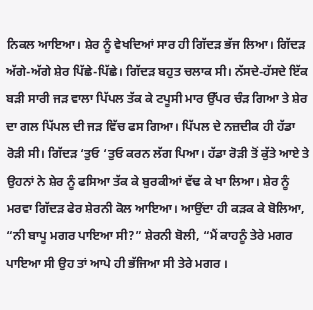ਨਿਕਲ ਆਇਆ। ਸ਼ੇਰ ਨੂੰ ਵੇਖਦਿਆਂ ਸਾਰ ਹੀ ਗਿੱਦੜ ਭੱਜ ਲਿਆ। ਗਿੱਦੜ ਅੱਗੇ-ਅੱਗੇ ਸ਼ੇਰ ਪਿੱਛੇ-ਪਿੱਛੇ। ਗਿੱਦੜ ਬਹੁਤ ਚਲਾਕ ਸੀ। ਨੱਸਦੇ-ਹੱਸਦੇ ਇੱਕ ਬੜੀ ਸਾਰੀ ਜੜ ਵਾਲਾ ਪਿੱਪਲ ਤੱਕ ਕੇ ਟਪੂਸੀ ਮਾਰ ਉੱਪਰ ਚੰੜ ਗਿਆ ਤੇ ਸ਼ੇਰ ਦਾ ਗਲ ਪਿੱਪਲ ਦੀ ਜੜ ਵਿੱਚ ਫਸ ਗਿਆ। ਪਿੱਪਲ ਦੇ ਨਜ਼ਦੀਕ ਹੀ ਹੱਡਾ ਰੋੜੀ ਸੀ। ਗਿੱਦੜ ‘ਤੁਓ ‘ਤੁਓ ਕਰਨ ਲੱਗ ਪਿਆ। ਹੱਡਾ ਰੋੜੀ ਤੋਂ ਕੁੱਤੇ ਆਏ ਤੇ ਉਹਨਾਂ ਨੇ ਸ਼ੇਰ ਨੂੰ ਫਸਿਆ ਤੱਕ ਕੇ ਬੁਰਕੀਆਂ ਵੱਢ ਕੇ ਖਾ ਲਿਆ। ਸ਼ੇਰ ਨੂੰ ਮਰਵਾ ਗਿੱਦੜ ਫੇਰ ਸ਼ੇਰਨੀ ਕੋਲ ਆਇਆ। ਆਉਂਦਾ ਹੀ ਕੜਕ ਕੇ ਬੋਲਿਆ, “ਨੀ ਬਾਪੂ ਮਗਰ ਪਾਇਆ ਸੀ?” ਸ਼ੇਰਨੀ ਬੋਲੀ, “ਮੈਂ ਕਾਹਨੂੰ ਤੇਰੇ ਮਗਰ ਪਾਇਆ ਸੀ ਉਹ ਤਾਂ ਆਪੇ ਹੀ ਭੱਜਿਆ ਸੀ ਤੇਰੇ ਮਗਰ ।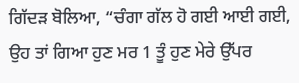ਗਿੱਦੜ ਬੋਲਿਆ, “ਚੰਗਾ ਗੱਲ ਹੋ ਗਈ ਆਈ ਗਈ, ਉਹ ਤਾਂ ਗਿਆ ਹੁਣ ਮਰ 1 ਤੂੰ ਹੁਣ ਮੇਰੇ ਉੱਪਰ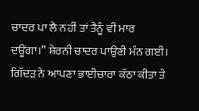ਚਾਦਰ ਪਾ ਲੈ ਨਹੀਂ ਤਾਂ ਤੈਨੂੰ ਵੀ ਮਾਰ ਦਊਂਗਾ।” ਸ਼ੇਰਨੀ ਚਾਦਰ ਪਾਉਣੀ ਮੰਨ ਗਈ। ਗਿੱਦੜ ਨੇ ਆਪਣਾ ਭਾਈਚਾਰਾ ਕੱਠਾ ਕੀਤਾ ਤੇ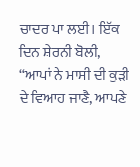ਚਾਦਰ ਪਾ ਲਈ। ਇੱਕ ਦਿਨ ਸ਼ੇਰਨੀ ਬੋਲੀ, “ਆਪਾਂ ਨੇ ਮਾਸੀ ਦੀ ਕੁੜੀ ਦੇ ਵਿਆਹ ਜਾਣੈ, ਆਪਣੇ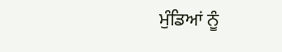ਮੁੰਡਿਆਂ ਨੂੰ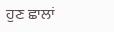ਹੁਣ ਛਾਲਾਂ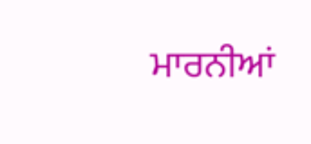ਮਾਰਨੀਆਂ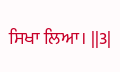ਸਿਖਾ ਲਿਆ। ||3|